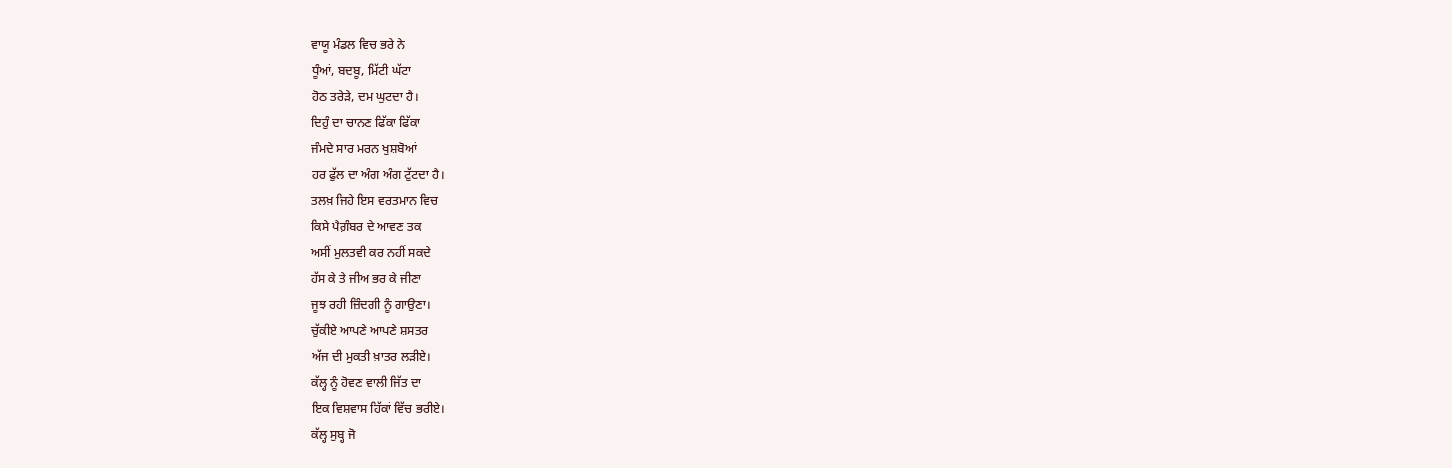ਵਾਯੂ ਮੰਡਲ ਵਿਚ ਭਰੇ ਨੇ
ਧੂੰਆਂ, ਬਦਬੂ, ਮਿੱਟੀ ਘੱਟਾ
ਹੋਠ ਤਰੇੜੇ, ਦਮ ਘੁਟਦਾ ਹੈ।
ਦਿਹੁੰ ਦਾ ਚਾਨਣ ਫਿੱਕਾ ਫਿੱਕਾ
ਜੰਮਦੇ ਸਾਰ ਮਰਨ ਖੁਸ਼ਬੋਆਂ
ਹਰ ਫੁੱਲ ਦਾ ਅੰਗ ਅੰਗ ਟੁੱਟਦਾ ਹੈ।
ਤਲਖ਼ ਜਿਹੇ ਇਸ ਵਰਤਮਾਨ ਵਿਚ
ਕਿਸੇ ਪੈਗ਼ੰਬਰ ਦੇ ਆਵਣ ਤਕ
ਅਸੀਂ ਮੁਲਤਵੀ ਕਰ ਨਹੀਂ ਸਕਦੇ
ਹੱਸ ਕੇ ਤੇ ਜੀਅ ਭਰ ਕੇ ਜੀਣਾ
ਜੂਝ ਰਹੀ ਜ਼ਿੰਦਗੀ ਨੂੰ ਗਾਉਣਾ।
ਚੁੱਕੀਏ ਆਪਣੇ ਆਪਣੇ ਸ਼ਸਤਰ
ਅੱਜ ਦੀ ਮੁਕਤੀ ਖ਼ਾਤਰ ਲੜੀਏ।
ਕੱਲ੍ਹ ਨੂੰ ਹੋਵਣ ਵਾਲੀ ਜਿੱਤ ਦਾ
ਇਕ ਵਿਸ਼ਵਾਸ ਹਿੱਕਾਂ ਵਿੱਚ ਭਰੀਏ।
ਕੱਲ੍ਹ ਸੁਬ੍ਹ ਜੋ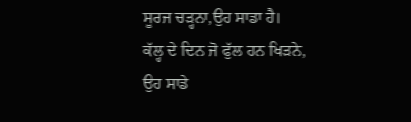ਸੂਰਜ ਚੜ੍ਹਨਾ,ਉਹ ਸਾਡਾ ਹੈ।
ਕੱਲ੍ਹ ਦੇ ਦਿਨ ਜੋ ਫੁੱਲ ਹਨ ਖਿੜਨੇ, ਉਹ ਸਾਡੇ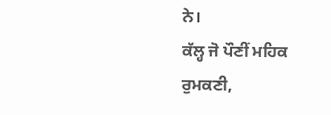ਨੇ।
ਕੱਲ੍ਹ ਜੋ ਪੌਣੀਂ ਮਹਿਕ ਰੁਮਕਣੀ,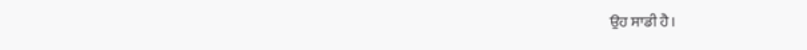ਉਹ ਸਾਡੀ ਹੈ।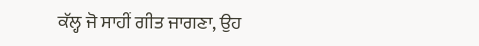ਕੱਲ੍ਹ ਜੋ ਸਾਹੀਂ ਗੀਤ ਜਾਗਣਾ, ਉਹ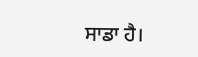ਸਾਡਾ ਹੈ।